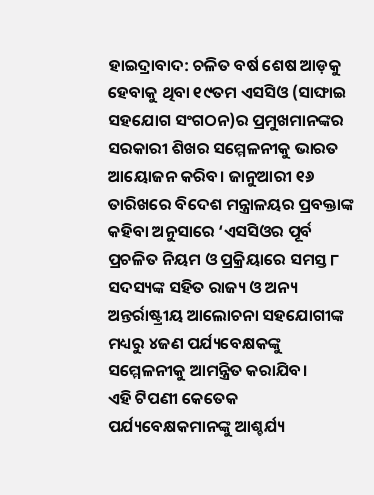ହାଇଦ୍ରାବାଦ: ଚଳିତ ବର୍ଷ ଶେଷ ଆଡ଼କୁ ହେବାକୁ ଥିବା ୧୯ତମ ଏସସିଓ (ସାଙ୍ଘାଇ ସହଯୋଗ ସଂଗଠନ)ର ପ୍ରମୁଖମାନଙ୍କର ସରକାରୀ ଶିଖର ସମ୍ମେଳନୀକୁ ଭାରତ ଆୟୋଜନ କରିବ। ଜାନୁଆରୀ ୧୬ ତାରିଖରେ ବିଦେଶ ମନ୍ତ୍ରାଳୟର ପ୍ରବକ୍ତାଙ୍କ କହିବା ଅନୁସାରେ ‘ଏସସିଓର ପୂର୍ବ ପ୍ରଚଳିତ ନିୟମ ଓ ପ୍ରକ୍ରିୟାରେ ସମସ୍ତ ୮ ସଦସ୍ୟଙ୍କ ସହିତ ରାଜ୍ୟ ଓ ଅନ୍ୟ ଅନ୍ତର୍ରାଷ୍ଟ୍ରୀୟ ଆଲୋଚନା ସହଯୋଗୀଙ୍କ ମଧ୍ୟରୁ ୪ଜଣ ପର୍ଯ୍ୟବେକ୍ଷକଙ୍କୁ ସମ୍ମେଳନୀକୁ ଆମନ୍ତ୍ରିତ କରାଯିବ।
ଏହି ଟିପଣୀ କେତେକ ପର୍ଯ୍ୟବେକ୍ଷକମାନଙ୍କୁ ଆଶ୍ଚର୍ଯ୍ୟ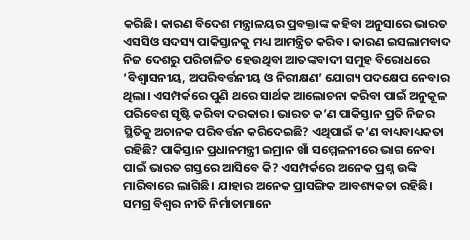କରିଛି। କାରଣ ବିଦେଶ ମନ୍ତ୍ରାଳୟର ପ୍ରବକ୍ତାଙ୍କ କହିବା ଅନୁସାରେ ଭାରତ ଏସସିଓ ସଦସ୍ୟ ପାକିସ୍ତାନକୁ ମଧ୍ୟ ଆମନ୍ତ୍ରିତ କରିବ। କାରଣ ଇସଲାମବାଦ ନିଜ ଦେଶରୁ ପରିଚାଳିତ ହେଉଥିବା ଆତଙ୍କବାଦୀ ସମୁହ ବିରୋଧରେ ‘ବିଶ୍ୱାସନୀୟ, ଅପରିବର୍ତ୍ତନୀୟ ଓ ନିରୀକ୍ଷଣ’ ଯୋଗ୍ୟ ପଦକ୍ଷେପ ନେବାର ଥିଲା। ଏସମ୍ପର୍କରେ ପୁଣି ଥରେ ସାର୍ଥକ ଆଲୋଚନା କରିବା ପାଇଁ ଅନୁକୂଳ ପରିବେଶ ସୃଷ୍ଟି କରିବା ଦରକାର। ଭାରତ କ’ଣ ପାକିସ୍ତାନ ପ୍ରତି ନିଜର ସ୍ଥିତିକୁ ଅଚାନକ ପରିବର୍ତ୍ତନ କରିଦେଇଛି? ଏଥିପାଇଁ କ’ଣ ବାଧ୍ୟବାଧ୍ୟକତା ରହିଛି? ପାକିସ୍ତାନ ପ୍ରଧାନମନ୍ତ୍ରୀ ଇମ୍ରାନ ଖାଁ ସମ୍ମେଳନୀରେ ଭାଗ ନେବା ପାଇଁ ଭାରତ ଗସ୍ତରେ ଆସିବେ କି? ଏସମ୍ପର୍କରେ ଅନେକ ପ୍ରଶ୍ନ ଉଙ୍କି ମାରିବାରେ ଲାଗିଛି। ଯାହାର ଅନେକ ପ୍ରାସଙ୍ଗିକ ଆବଶ୍ୟକତା ରହିଛି।
ସମଗ୍ର ବିଶ୍ୱର ନୀତି ନିର୍ମାତାମାନେ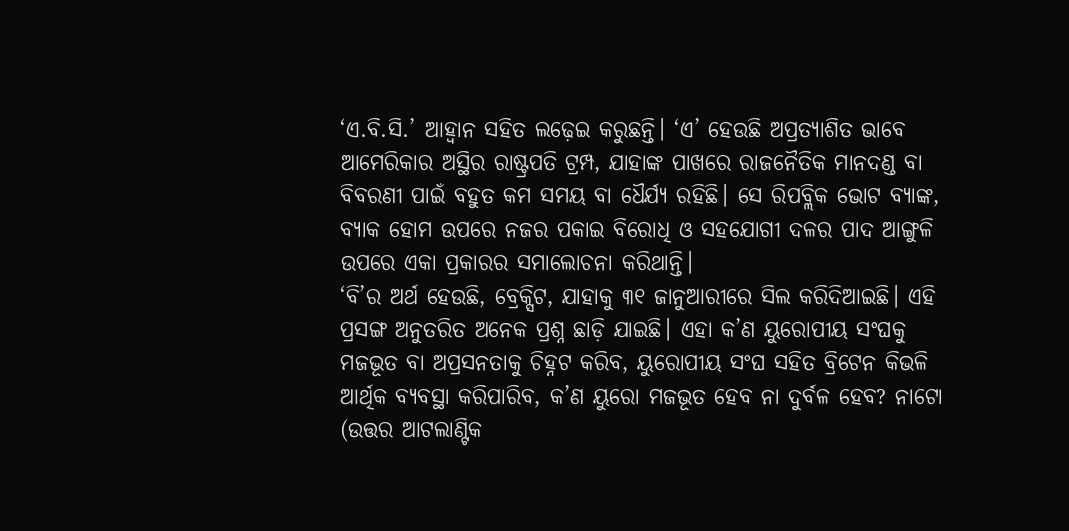‘ଏ.ବି.ସି.’ ଆହ୍ୱାନ ସହିତ ଲଢ଼େଇ କରୁଛନ୍ତି। ‘ଏ’ ହେଉଛି ଅପ୍ରତ୍ୟାଶିତ ଭାବେ ଆମେରିକାର ଅସ୍ଥିର ରାଷ୍ଟ୍ରପତି ଟ୍ରମ୍ପ, ଯାହାଙ୍କ ପାଖରେ ରାଜନୈତିକ ମାନଦଣ୍ଡ ବା ବିବରଣୀ ପାଇଁ ବହୁତ କମ ସମୟ ବା ଧୈର୍ଯ୍ୟ ରହିଛି। ସେ ରିପବ୍ଲିକ ଭୋଟ ବ୍ୟାଙ୍କ, ବ୍ୟାକ ହୋମ ଉପରେ ନଜର ପକାଇ ବିରୋଧି ଓ ସହଯୋଗୀ ଦଳର ପାଦ ଆଙ୍ଗୁଳି ଉପରେ ଏକା ପ୍ରକାରର ସମାଲୋଚନା କରିଥାନ୍ତି।
‘ବି’ର ଅର୍ଥ ହେଉଛି, ବ୍ରେକ୍ସିଟ, ଯାହାକୁ ୩୧ ଜାନୁଆରୀରେ ସିଲ କରିଦିଆଇଛି। ଏହି ପ୍ରସଙ୍ଗ ଅନୁତରିତ ଅନେକ ପ୍ରଶ୍ନ ଛାଡ଼ି ଯାଇଛି। ଏହା କ’ଣ ୟୁରୋପୀୟ ସଂଘକୁ ମଜଭୂତ ବା ଅପ୍ରସନତାକୁ ଚିହ୍ନଟ କରିବ, ୟୁରୋପୀୟ ସଂଘ ସହିତ ବ୍ରିଟେନ କିଭଳି ଆର୍ଥିକ ବ୍ୟବସ୍ଥା କରିପାରିବ, କ’ଣ ୟୁରୋ ମଜଭୂତ ହେବ ନା ଦୁର୍ବଳ ହେବ? ନାଟୋ (ଉତ୍ତର ଆଟଲାଣ୍ଟିକ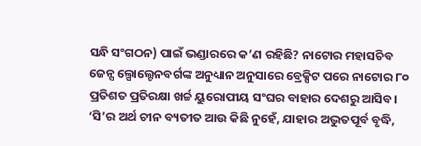ସନ୍ଧି ସଂଗଠନ) ପାଇଁ ଭଣ୍ଡାରରେ କ’ଣ ରହିଛି? ନାଟୋର ମହାସଚିବ ଜେନ୍ସ ଲ୍ପୋଲ୍ଟେନବର୍ଗଙ୍କ ଅନୁଧ୍ୟାନ ଅନୁସାରେ ବ୍ରେକ୍ସିଟ ପରେ ନାଟୋର ୮୦ ପ୍ରତିଶତ ପ୍ରତିରକ୍ଷା ଖର୍ଚ୍ଚ ୟୁରୋପୀୟ ସଂଘର ବାହାର ଦେଶରୁ ଆସିବ।
‘ସି’ର ଅର୍ଥ ଚୀନ ବ୍ୟତୀତ ଆଉ କିଛି ନୁହେଁ, ଯାହାର ଅଦ୍ଭୁତପୂର୍ବ ବୃଦ୍ଧି,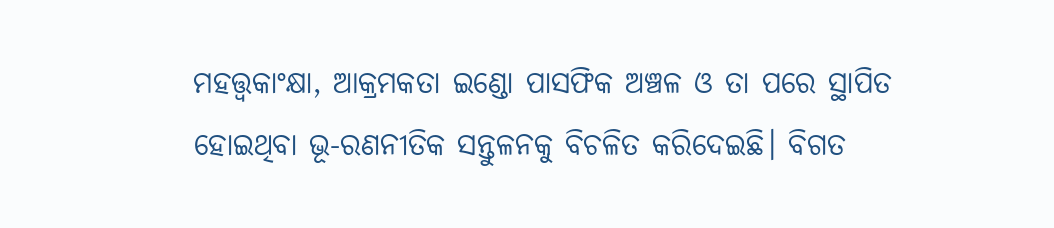ମହତ୍ତ୍ୱକାଂକ୍ଷା, ଆକ୍ରମକତା ଇଣ୍ଡୋ ପାସଫିକ ଅଞ୍ଚଳ ଓ ତା ପରେ ସ୍ଥାପିତ ହୋଇଥିବା ଭୂ-ରଣନୀତିକ ସନ୍ତୁଳନକୁ ବିଚଳିତ କରିଦେଇଛି। ବିଗତ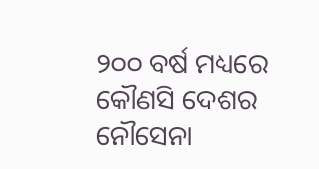୨୦୦ ବର୍ଷ ମଧ୍ୟରେ କୌଣସି ଦେଶର ନୌସେନା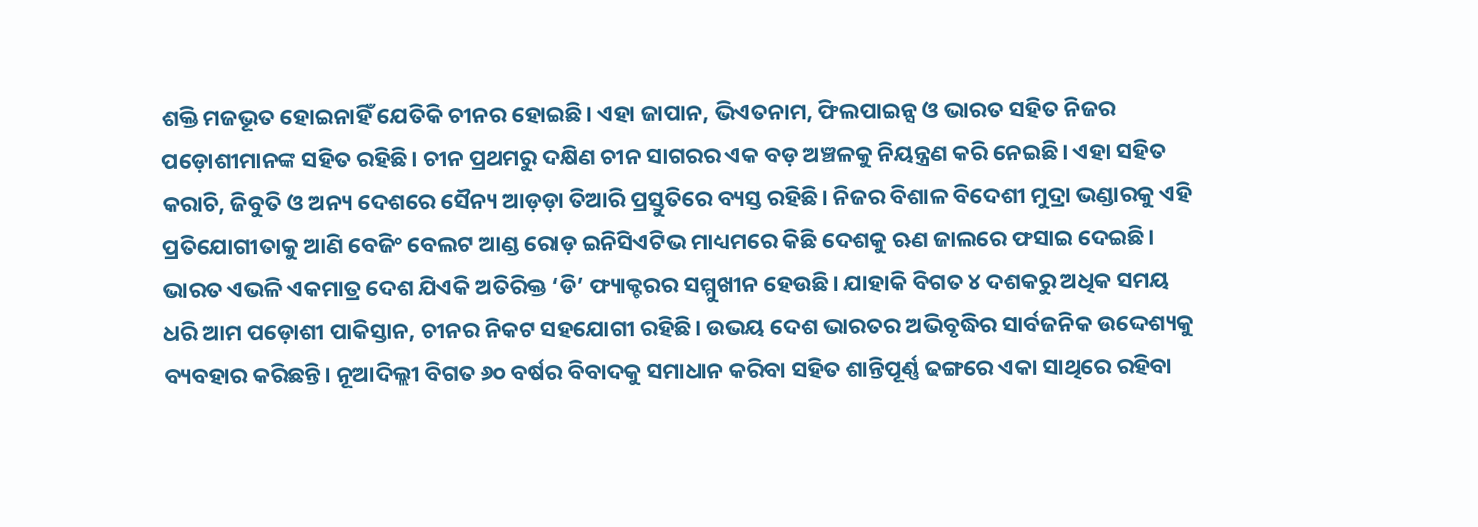ଶକ୍ତି ମଜଭୂତ ହୋଇନାହିଁ ଯେତିକି ଚୀନର ହୋଇଛି। ଏହା ଜାପାନ, ଭିଏତନାମ, ଫିଲପାଇନ୍ସ ଓ ଭାରତ ସହିତ ନିଜର ପଡ଼ୋଶୀମାନଙ୍କ ସହିତ ରହିଛି। ଚୀନ ପ୍ରଥମରୁ ଦକ୍ଷିଣ ଚୀନ ସାଗରର ଏକ ବଡ଼ ଅଞ୍ଚଳକୁ ନିୟନ୍ତ୍ରଣ କରି ନେଇଛି। ଏହା ସହିତ କରାଚି, ଜିବୁତି ଓ ଅନ୍ୟ ଦେଶରେ ସୈନ୍ୟ ଆଡ଼ଡ଼ା ତିଆରି ପ୍ରସ୍ତୁତିରେ ବ୍ୟସ୍ତ ରହିଛି। ନିଜର ବିଶାଳ ବିଦେଶୀ ମୁଦ୍ରା ଭଣ୍ଡାରକୁ ଏହି ପ୍ରତିଯୋଗୀତାକୁ ଆଣି ବେଜିଂ ବେଲଟ ଆଣ୍ଡ ରୋଡ଼ ଇନିସିଏଟିଭ ମାଧ୍ୟମରେ କିଛି ଦେଶକୁ ଋଣ ଜାଲରେ ଫସାଇ ଦେଇଛି।
ଭାରତ ଏଭଳି ଏକମାତ୍ର ଦେଶ ଯିଏକି ଅତିରିକ୍ତ ‘ଡି’ ଫ୍ୟାକ୍ଟରର ସମ୍ମୁଖୀନ ହେଉଛି। ଯାହାକି ବିଗତ ୪ ଦଶକରୁ ଅଧିକ ସମୟ ଧରି ଆମ ପଡ଼ୋଶୀ ପାକିସ୍ତାନ, ଚୀନର ନିକଟ ସହଯୋଗୀ ରହିଛି। ଉଭୟ ଦେଶ ଭାରତର ଅଭିବୃଦ୍ଧିର ସାର୍ବଜନିକ ଉଦ୍ଦେଶ୍ୟକୁ ବ୍ୟବହାର କରିଛନ୍ତି। ନୂଆଦିଲ୍ଲୀ ବିଗତ ୬୦ ବର୍ଷର ବିବାଦକୁ ସମାଧାନ କରିବା ସହିତ ଶାନ୍ତିପୂର୍ଣ୍ଣ ଢଙ୍ଗରେ ଏକା ସାଥିରେ ରହିବା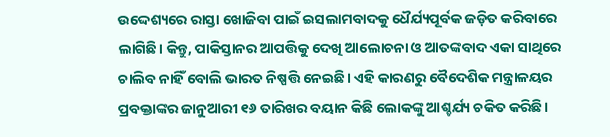ଉଦ୍ଦେଶ୍ୟରେ ରାସ୍ତା ଖୋଜିବା ପାଇଁ ଇସଲାମବାଦକୁ ଧୈର୍ଯ୍ୟପୂର୍ବକ ଜଡ଼ିତ କରିବାରେ ଲାଗିଛି। କିନ୍ତୁ, ପାକିସ୍ତାନର ଆପତ୍ତିକୁ ଦେଖି ଆଲୋଚନା ଓ ଆତଙ୍କବାଦ ଏକା ସାଥିରେ ଚାଲିବ ନାହିଁ ବୋଲି ଭାରତ ନିଷ୍ପତ୍ତି ନେଇଛି। ଏହି କାରଣରୁ ବୈଦେଶିକ ମନ୍ତ୍ରାଳୟର ପ୍ରବକ୍ତାଙ୍କର ଜାନୁଆରୀ ୧୬ ତାରିଖର ବୟାନ କିଛି ଲୋକଙ୍କୁ ଆଶ୍ଚର୍ଯ୍ୟ ଚକିତ କରିଛି।